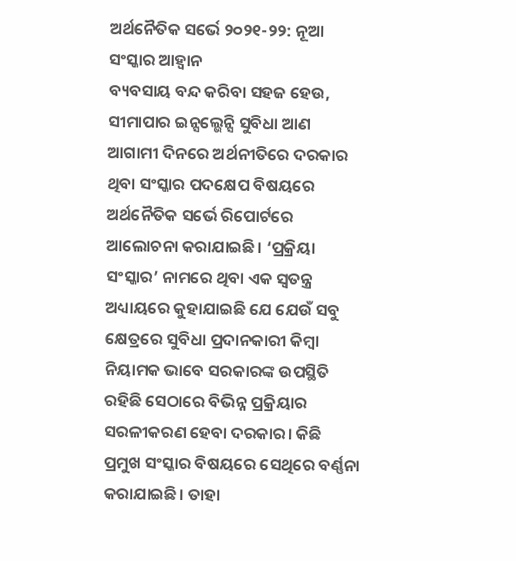ଅର୍ଥନୈତିକ ସର୍ଭେ ୨୦୨୧-୨୨: ନୂଆ ସଂସ୍କାର ଆହ୍ବାନ
ବ୍ୟବସାୟ ବନ୍ଦ କରିବା ସହଜ ହେଉ, ସୀମାପାର ଇନ୍ସଲ୍ଭେନ୍ସି ସୁବିଧା ଆଣ
ଆଗାମୀ ଦିନରେ ଅର୍ଥନୀତିରେ ଦରକାର ଥିବା ସଂସ୍କାର ପଦକ୍ଷେପ ବିଷୟରେ ଅର୍ଥନୈତିକ ସର୍ଭେ ରିପୋର୍ଟରେ ଆଲୋଚନା କରାଯାଇଛି। ‘ପ୍ରକ୍ରିୟା ସଂସ୍କାର’ ନାମରେ ଥିବା ଏକ ସ୍ବତନ୍ତ୍ର ଅଧ୍ୟାୟରେ କୁହାଯାଇଛି ଯେ ଯେଉଁ ସବୁ କ୍ଷେତ୍ରରେ ସୁବିଧା ପ୍ରଦାନକାରୀ କିମ୍ବା ନିୟାମକ ଭାବେ ସରକାରଙ୍କ ଉପସ୍ଥିତି ରହିଛି ସେଠାରେ ବିଭିନ୍ନ ପ୍ରକ୍ରିୟାର ସରଳୀକରଣ ହେବା ଦରକାର। କିଛି ପ୍ରମୁଖ ସଂସ୍କାର ବିଷୟରେ ସେଥିରେ ବର୍ଣ୍ଣନା କରାଯାଇଛି। ତାହା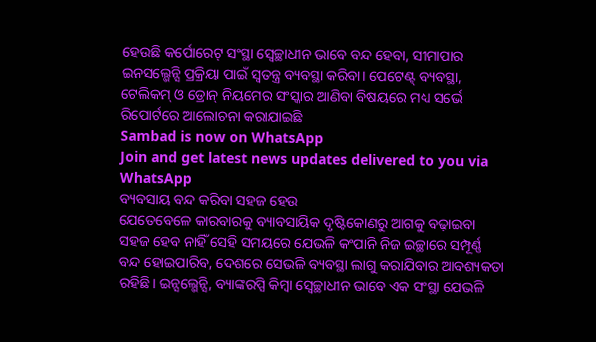ହେଉଛି କର୍ପୋରେଟ୍ ସଂସ୍ଥା ସ୍ବେଚ୍ଛାଧୀନ ଭାବେ ବନ୍ଦ ହେବା, ସୀମାପାର ଇନସଲ୍ଭେନ୍ସି ପ୍ରକ୍ରିୟା ପାଇଁ ସ୍ବତନ୍ତ୍ର ବ୍ୟବସ୍ଥା କରିବା। ପେଟେଣ୍ଟ୍ ବ୍ୟବସ୍ଥା, ଟେଲିକମ୍ ଓ ଡ୍ରୋନ୍ ନିୟମେର ସଂସ୍କାର ଆଣିବା ବିଷୟରେ ମଧ୍ୟ ସର୍ଭେ ରିପୋର୍ଟରେ ଆଲୋଚନା କରାଯାଇଛି
Sambad is now on WhatsApp
Join and get latest news updates delivered to you via WhatsApp
ବ୍ୟବସାୟ ବନ୍ଦ କରିବା ସହଜ ହେଉ
ଯେତେବେଳେ କାରବାରକୁ ବ୍ୟାବସାୟିକ ଦୃଷ୍ଟିକୋଣରୁ ଆଗକୁ ବଢ଼ାଇବା ସହଜ ହେବ ନାହିଁ ସେହି ସମୟରେ ଯେଭଳି କଂପାନି ନିଜ ଇଚ୍ଛାରେ ସମ୍ପୂର୍ଣ୍ଣ ବନ୍ଦ ହୋଇପାରିବ, ଦେଶରେ ସେଭଳି ବ୍ୟବସ୍ଥା ଲାଗୁ କରାଯିବାର ଆବଶ୍ୟକତା ରହିଛି। ଇନ୍ସଲ୍ଭେନ୍ସି, ବ୍ୟାଙ୍କରପ୍ସି କିମ୍ବା ସ୍ବେଚ୍ଛାଧୀନ ଭାବେ ଏକ ସଂସ୍ଥା ଯେଭଳି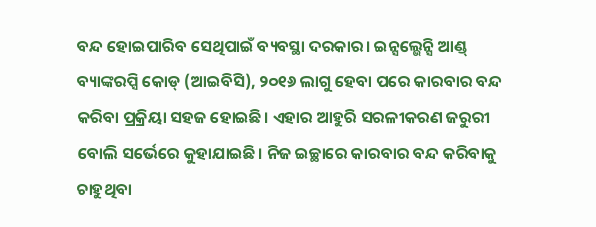ବନ୍ଦ ହୋଇପାରିବ ସେଥିପାଇଁ ବ୍ୟବସ୍ଥା ଦରକାର। ଇନ୍ସଲ୍ଭେନ୍ସି ଆଣ୍ଡ୍ ବ୍ୟାଙ୍କରପ୍ସି କୋଡ୍ (ଆଇବିସି), ୨୦୧୬ ଲାଗୁ ହେବା ପରେ କାରବାର ବନ୍ଦ କରିବା ପ୍ରକ୍ରିୟା ସହଜ ହୋଇଛି। ଏହାର ଆହୁରି ସରଳୀକରଣ ଜରୁରୀ ବୋଲି ସର୍ଭେରେ କୁହାଯାଇଛି। ନିଜ ଇଚ୍ଛାରେ କାରବାର ବନ୍ଦ କରିବାକୁ ଚାହୁଥିବା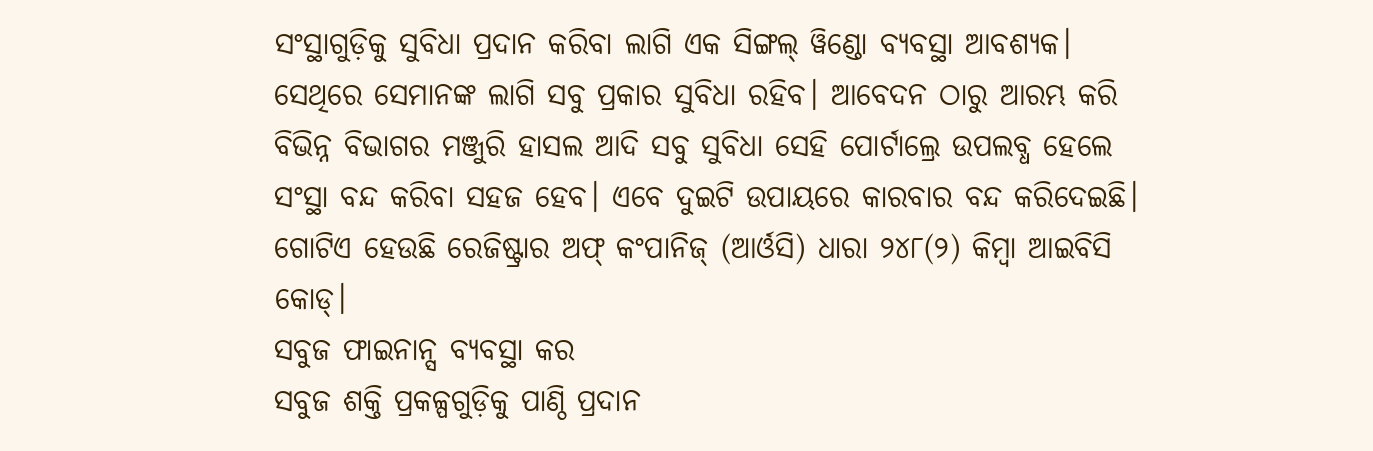ସଂସ୍ଥାଗୁଡ଼ିକୁ ସୁବିଧା ପ୍ରଦାନ କରିବା ଲାଗି ଏକ ସିଙ୍ଗଲ୍ ୱିଣ୍ଡୋ ବ୍ୟବସ୍ଥା ଆବଶ୍ୟକ। ସେଥିରେ ସେମାନଙ୍କ ଲାଗି ସବୁ ପ୍ରକାର ସୁବିଧା ରହିବ। ଆବେଦନ ଠାରୁ ଆରମ୍ଭ କରି ବିଭିନ୍ନ ବିଭାଗର ମଞ୍ଜୁରି ହାସଲ ଆଦି ସବୁ ସୁବିଧା ସେହି ପୋର୍ଟାଲ୍ରେ ଉପଲବ୍ଧ ହେଲେ ସଂସ୍ଥା ବନ୍ଦ କରିବା ସହଜ ହେବ। ଏବେ ଦୁଇଟି ଉପାୟରେ କାରବାର ବନ୍ଦ କରିଦେଇଛି। ଗୋଟିଏ ହେଉଛି ରେଜିଷ୍ଟ୍ରାର ଅଫ୍ କଂପାନିଜ୍ (ଆର୍ଓସି) ଧାରା ୨୪୮(୨) କିମ୍ବା ଆଇବିସି କୋଡ୍।
ସବୁଜ ଫାଇନାନ୍ସ ବ୍ୟବସ୍ଥା କର
ସବୁଜ ଶକ୍ତି ପ୍ରକଳ୍ପଗୁଡ଼ିକୁ ପାଣ୍ଠି ପ୍ରଦାନ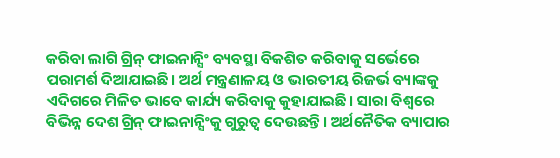କରିବା ଲାଗି ଗ୍ରିନ୍ ଫାଇନାନ୍ସିଂ ବ୍ୟବସ୍ଥା ବିକଶିତ କରିବାକୁ ସର୍ଭେରେ ପରାମର୍ଶ ଦିଆଯାଇଛି। ଅର୍ଥ ମନ୍ତ୍ରଣାଳୟ ଓ ଭାରତୀୟ ରିଜର୍ଭ ବ୍ୟାଙ୍କକୁ ଏଦିଗରେ ମିଳିତ ଭାବେ କାର୍ଯ୍ୟ କରିବାକୁ କୁହାଯାଇଛି। ସାରା ବିଶ୍ବରେ ବିଭିନ୍ନ ଦେଶ ଗ୍ରିନ୍ ଫାଇନାନ୍ସିଂକୁ ଗୁରୁତ୍ବ ଦେଉଛନ୍ତି। ଅର୍ଥନୈତିକ ବ୍ୟାପାର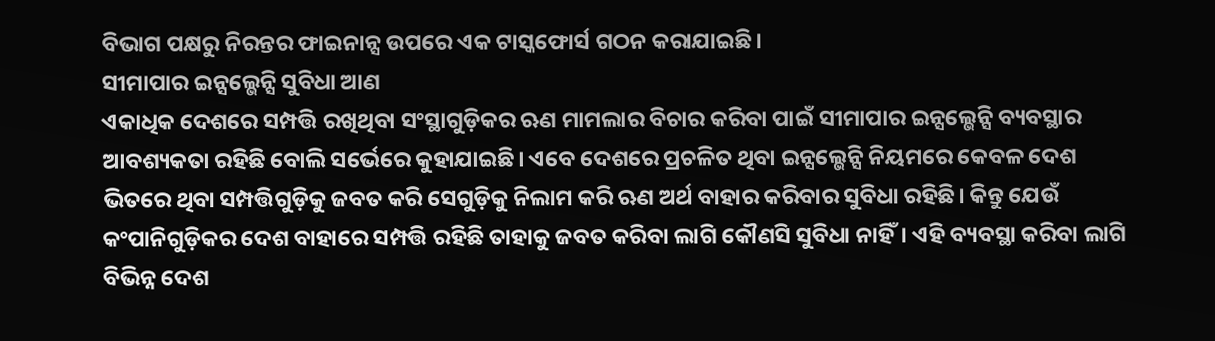ବିଭାଗ ପକ୍ଷରୁ ନିରନ୍ତର ଫାଇନାନ୍ସ ଉପରେ ଏକ ଟାସ୍କଫୋର୍ସ ଗଠନ କରାଯାଇଛି।
ସୀମାପାର ଇନ୍ସଲ୍ଭେନ୍ସି ସୁବିଧା ଆଣ
ଏକାଧିକ ଦେଶରେ ସମ୍ପତ୍ତି ରଖିଥିବା ସଂସ୍ଥାଗୁଡ଼ିକର ଋଣ ମାମଲାର ବିଚାର କରିବା ପାଇଁ ସୀମାପାର ଇନ୍ସଲ୍ଭେନ୍ସି ବ୍ୟବସ୍ଥାର ଆବଶ୍ୟକତା ରହିଛି ବୋଲି ସର୍ଭେରେ କୁହାଯାଇଛି। ଏବେ ଦେଶରେ ପ୍ରଚଳିତ ଥିବା ଇନ୍ସଲ୍ଭେନ୍ସି ନିୟମରେ କେବଳ ଦେଶ ଭିତରେ ଥିବା ସମ୍ପତ୍ତିଗୁଡ଼ିକୁ ଜବତ କରି ସେଗୁଡ଼ିକୁ ନିଲାମ କରି ଋଣ ଅର୍ଥ ବାହାର କରିବାର ସୁବିଧା ରହିଛି। କିନ୍ତୁ ଯେଉଁ କଂପାନିଗୁଡ଼ିକର ଦେଶ ବାହାରେ ସମ୍ପତ୍ତି ରହିଛି ତାହାକୁ ଜବତ କରିବା ଲାଗି କୌଣସି ସୁବିଧା ନାହିଁ। ଏହି ବ୍ୟବସ୍ଥା କରିବା ଲାଗି ବିଭିନ୍ନ ଦେଶ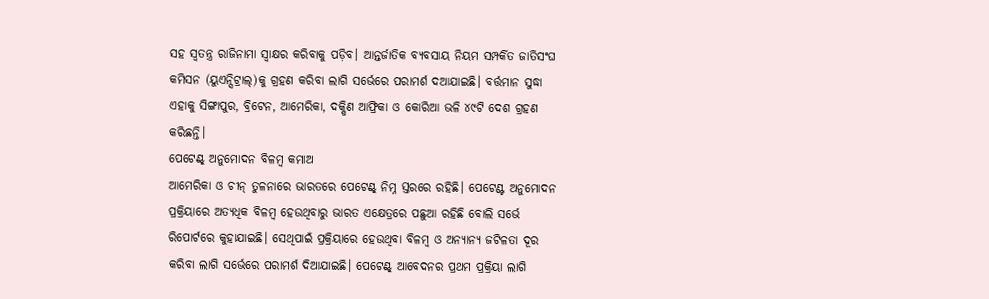ସହ ସ୍ବତନ୍ତ୍ର ରାଜିନାମା ସ୍ବାକ୍ଷର କରିବାକୁ ପଡ଼ିବ। ଆନ୍ତର୍ଜାତିକ ବ୍ୟବସାୟ ନିୟମ ସମ୍ପର୍କିତ ଜାତିସଂଘ କମିସନ (ୟୁଏନ୍ସିଟ୍ରାଲ୍)କୁ ଗ୍ରହଣ କରିବା ଲାଗି ସର୍ଭେରେ ପରାମର୍ଶ ଦଆଯାଇଛି। ବର୍ତ୍ତମାନ ସୁଦ୍ଧା ଏହାକୁ ସିଙ୍ଗାପୁର, ବ୍ରିଟେନ, ଆମେରିକା, ଦକ୍ଷିଣ ଆଫ୍ରିକା ଓ କୋରିଆ ଭଳି ୪୯ଟି ଦେଶ ଗ୍ରହଣ କରିଛନ୍ତି।
ପେଟେଣ୍ଟ୍ ଅନୁମୋଦନ ବିଳମ୍ବ କମାଅ
ଆମେରିକା ଓ ଚୀନ୍ ତୁଳନାରେ ଭାରତରେ ପେଟେଣ୍ଟ୍ ନିମ୍ନ ସ୍ତରରେ ରହିଛି। ପେଟେଣ୍ଟ ଅନୁମୋଦନ ପ୍ରକ୍ରିୟାରେ ଅତ୍ୟଧିକ ବିଳମ୍ବ ହେଉଥିବାରୁ ଭାରତ ଏକ୍ଷେତ୍ରରେ ପଛୁଆ ରହିଛି ବୋଲି ସର୍ଭେ ରିପୋର୍ଟରେ କୁହାଯାଇଛି। ସେଥିପାଇଁ ପ୍ରକ୍ରିୟାରେ ହେଉଥିବା ବିଳମ୍ବ ଓ ଅନ୍ୟାନ୍ୟ ଜଟିଳତା ଦୂର କରିବା ଲାଗି ସର୍ଭେରେ ପରାମର୍ଶ ଦିଆଯାଇଛି। ପେଟେଣ୍ଟ୍ ଆବେଦନର ପ୍ରଥମ ପ୍ରକ୍ରିୟା ଲାଗି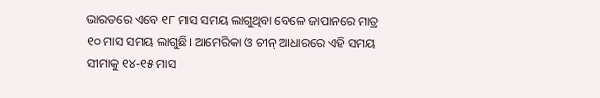ଭାରତରେ ଏବେ ୧୮ ମାସ ସମୟ ଲାଗୁଥିବା ବେଳେ ଜାପାନରେ ମାତ୍ର ୧୦ ମାସ ସମୟ ଲାଗୁଛି। ଆମେରିକା ଓ ଚୀନ୍ ଆଧାରରେ ଏହି ସମୟ ସୀମାକୁ ୧୪-୧୫ ମାସ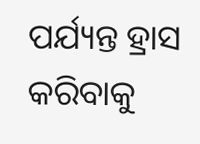ପର୍ଯ୍ୟନ୍ତ ହ୍ରାସ କରିବାକୁ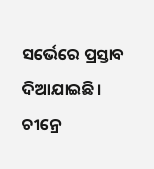ସର୍ଭେରେ ପ୍ରସ୍ତାବ ଦିଆଯାଇଛି। ଚୀନ୍ରେ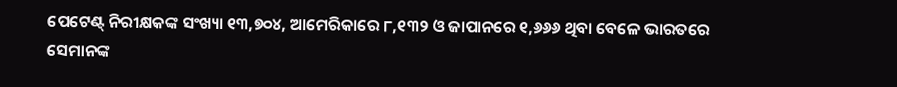ପେଟେଣ୍ଟ୍ ନିରୀକ୍ଷକଙ୍କ ସଂଖ୍ୟା ୧୩,୭୦୪, ଆମେରିକାରେ ୮,୧୩୨ ଓ ଜାପାନରେ ୧,୬୬୬ ଥିବା ବେଳେ ଭାରତରେ ସେମାନଙ୍କ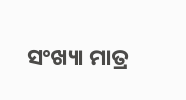ସଂଖ୍ୟା ମାତ୍ର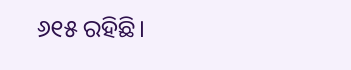୬୧୫ ରହିଛି।